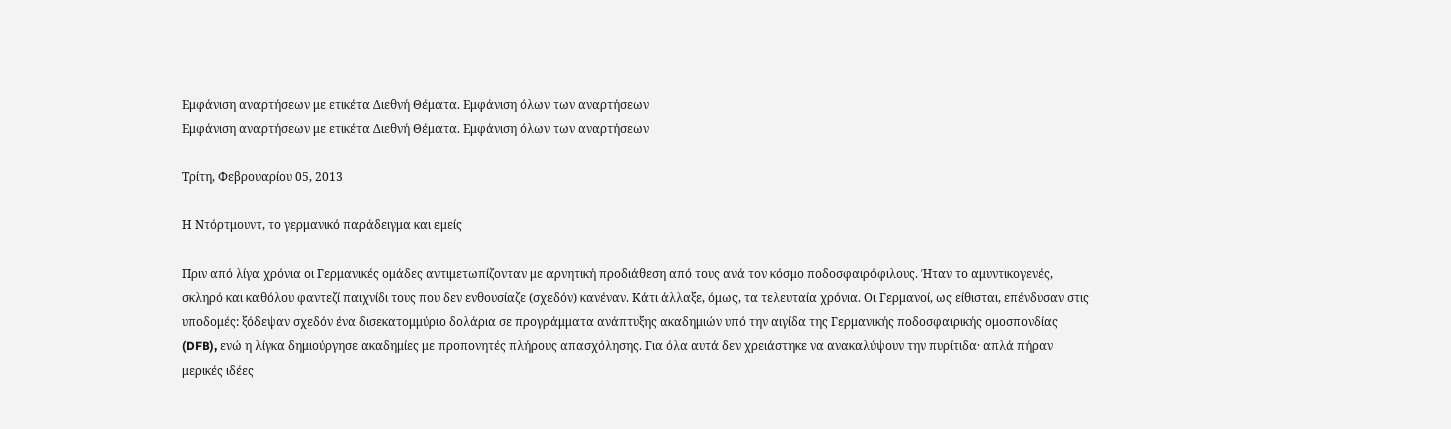Εμφάνιση αναρτήσεων με ετικέτα Διεθνή Θέματα. Εμφάνιση όλων των αναρτήσεων
Εμφάνιση αναρτήσεων με ετικέτα Διεθνή Θέματα. Εμφάνιση όλων των αναρτήσεων

Τρίτη, Φεβρουαρίου 05, 2013

Η Ντόρτμουντ, το γερμανικό παράδειγμα και εμείς

Πριν από λίγα χρόνια οι Γερμανικές ομάδες αντιμετωπίζονταν με αρνητική προδιάθεση από τους ανά τον κόσμο ποδοσφαιρόφιλους. Ήταν το αμυντικογενές, σκληρό και καθόλου φαντεζί παιχνίδι τους που δεν ενθουσίαζε (σχεδόν) κανέναν. Κάτι άλλαξε, όμως, τα τελευταία χρόνια. Οι Γερμανοί, ως είθισται, επένδυσαν στις υποδομές: ξόδεψαν σχεδόν ένα δισεκατομμύριο δολάρια σε προγράμματα ανάπτυξης ακαδημιών υπό την αιγίδα της Γερμανικής ποδοσφαιρικής ομοσπονδίας (DFB), ενώ η λίγκα δημιούργησε ακαδημίες με προπονητές πλήρους απασχόλησης. Για όλα αυτά δεν χρειάστηκε να ανακαλύψουν την πυρίτιδα· απλά πήραν μερικές ιδέες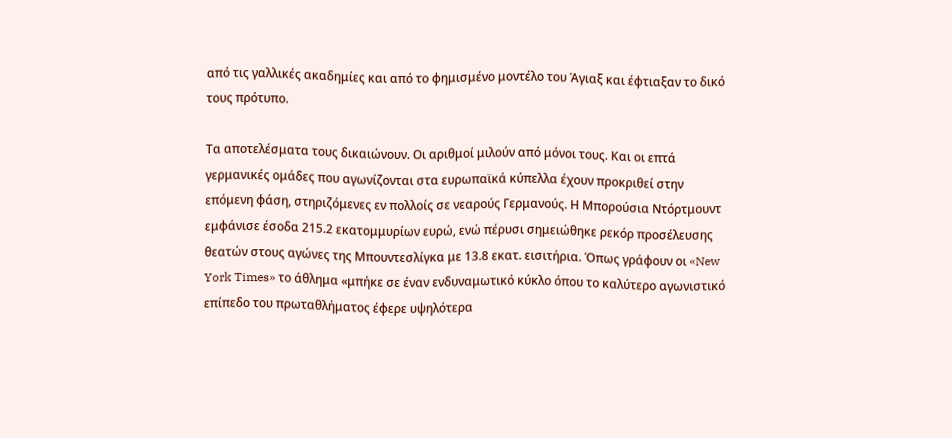από τις γαλλικές ακαδημίες και από το φημισμένο μοντέλο του Άγιαξ και έφτιαξαν το δικό τους πρότυπο.

Τα αποτελέσματα τους δικαιώνουν. Οι αριθμοί μιλούν από μόνοι τους. Και οι επτά γερμανικές ομάδες που αγωνίζονται στα ευρωπαϊκά κύπελλα έχουν προκριθεί στην επόμενη φάση, στηριζόμενες εν πολλοίς σε νεαρούς Γερμανούς. Η Μπορούσια Ντόρτμουντ εμφάνισε έσοδα 215.2 εκατομμυρίων ευρώ, ενώ πέρυσι σημειώθηκε ρεκόρ προσέλευσης θεατών στους αγώνες της Μπουντεσλίγκα με 13.8 εκατ. εισιτήρια. Όπως γράφουν οι «New York Times» το άθλημα «μπήκε σε έναν ενδυναμωτικό κύκλο όπου το καλύτερο αγωνιστικό επίπεδο του πρωταθλήματος έφερε υψηλότερα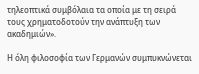τηλεοπτικά συμβόλαια τα οποία με τη σειρά τους χρηματοδοτούν την ανάπτυξη των ακαδημιών».

Η όλη φιλοσοφία των Γερμανών συμπυκνώνεται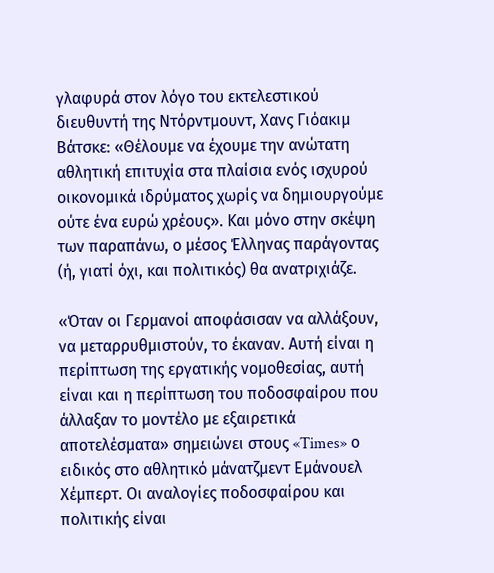γλαφυρά στον λόγο του εκτελεστικού διευθυντή της Ντόρντμουντ, Χανς Γιόακιμ Βάτσκε: «Θέλουμε να έχουμε την ανώτατη αθλητική επιτυχία στα πλαίσια ενός ισχυρού οικονομικά ιδρύματος χωρίς να δημιουργούμε ούτε ένα ευρώ χρέους». Και μόνο στην σκέψη των παραπάνω, ο μέσος Έλληνας παράγοντας (ή, γιατί όχι, και πολιτικός) θα ανατριχιάζε.

«Όταν οι Γερμανοί αποφάσισαν να αλλάξουν, να μεταρρυθμιστούν, το έκαναν. Αυτή είναι η περίπτωση της εργατικής νομοθεσίας, αυτή είναι και η περίπτωση του ποδοσφαίρου που άλλαξαν το μοντέλο με εξαιρετικά αποτελέσματα» σημειώνει στους «Times» ο ειδικός στο αθλητικό μάνατζμεντ Εμάνουελ Χέμπερτ. Οι αναλογίες ποδοσφαίρου και πολιτικής είναι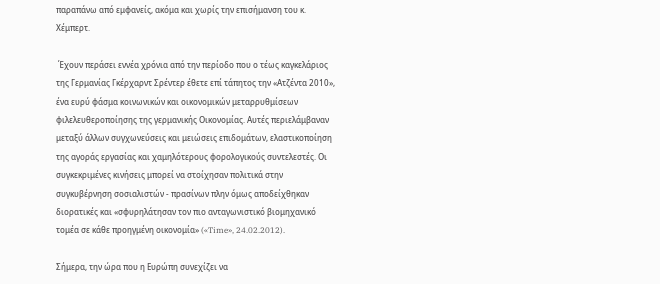παραπάνω από εμφανείς, ακόμα και χωρίς την επισήμανση του κ. Χέμπερτ.

 Έχουν περάσει εννέα χρόνια από την περίοδο που ο τέως καγκελάριος της Γερμανίας Γκέρχαρντ Σρέντερ έθετε επί τάπητος την «Ατζέντα 2010», ένα ευρύ φάσμα κοινωνικών και οικονομικών μεταρρυθμίσεων φιλελευθεροποίησης της γερμανικής Οικονομίας. Αυτές περιελάμβαναν μεταξύ άλλων συγχωνεύσεις και μειώσεις επιδομάτων, ελαστικοποίηση της αγοράς εργασίας και χαμηλότερους φορολογικούς συντελεστές. Οι συγκεκριμένες κινήσεις μπορεί να στοίχησαν πολιτικά στην συγκυβέρνηση σοσιαλιστών - πρασίνων πλην όμως αποδείχθηκαν διορατικές και «σφυρηλάτησαν τον πιο ανταγωνιστικό βιομηχανικό τομέα σε κάθε προηγμένη οικονομία» («Time», 24.02.2012).

Σήμερα, την ώρα που η Ευρώπη συνεχίζει να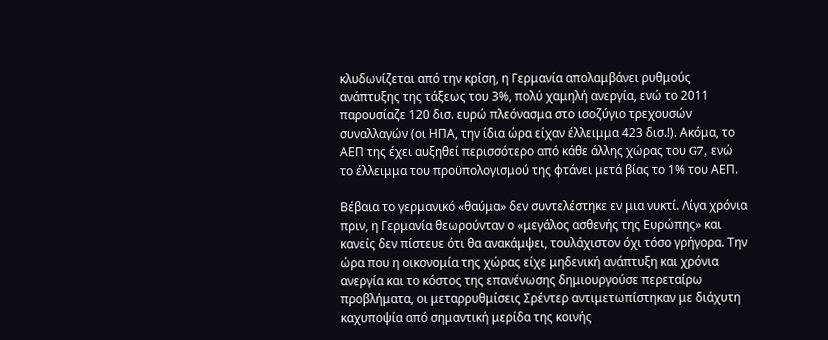κλυδωνίζεται από την κρίση, η Γερμανία απολαμβάνει ρυθμούς ανάπτυξης της τάξεως του 3%, πολύ χαμηλή ανεργία, ενώ το 2011 παρουσίαζε 120 δισ. ευρώ πλεόνασμα στο ισοζύγιο τρεχουσών συναλλαγών (οι ΗΠΑ, την ίδια ώρα είχαν έλλειμμα 423 δισ.!). Ακόμα, το ΑΕΠ της έχει αυξηθεί περισσότερο από κάθε άλλης χώρας του G7, ενώ το έλλειμμα του προϋπολογισμού της φτάνει μετά βίας το 1% του ΑΕΠ.

Βέβαια το γερμανικό «θαύμα» δεν συντελέστηκε εν μια νυκτί. Λίγα χρόνια πριν, η Γερμανία θεωρούνταν ο «μεγάλος ασθενής της Ευρώπης» και κανείς δεν πίστευε ότι θα ανακάμψει, τουλάχιστον όχι τόσο γρήγορα. Την ώρα που η οικονομία της χώρας είχε μηδενική ανάπτυξη και χρόνια ανεργία και το κόστος της επανένωσης δημιουργούσε περεταίρω προβλήματα, οι μεταρρυθμίσεις Σρέντερ αντιμετωπίστηκαν με διάχυτη καχυποψία από σημαντική μερίδα της κοινής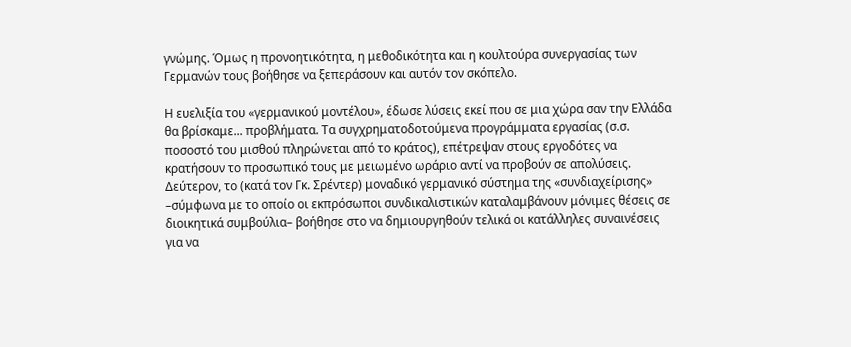γνώμης. Όμως η προνοητικότητα, η μεθοδικότητα και η κουλτούρα συνεργασίας των Γερμανών τους βοήθησε να ξεπεράσουν και αυτόν τον σκόπελο.

Η ευελιξία του «γερμανικού μοντέλου», έδωσε λύσεις εκεί που σε μια χώρα σαν την Ελλάδα θα βρίσκαμε... προβλήματα. Τα συγχρηματοδοτούμενα προγράμματα εργασίας (σ.σ. ποσοστό του μισθού πληρώνεται από το κράτος), επέτρεψαν στους εργοδότες να κρατήσουν το προσωπικό τους με μειωμένο ωράριο αντί να προβούν σε απολύσεις. Δεύτερον, το (κατά τον Γκ. Σρέντερ) μοναδικό γερμανικό σύστημα της «συνδιαχείρισης» –σύμφωνα με το οποίο οι εκπρόσωποι συνδικαλιστικών καταλαμβάνουν μόνιμες θέσεις σε διοικητικά συμβούλια– βοήθησε στο να δημιουργηθούν τελικά οι κατάλληλες συναινέσεις για να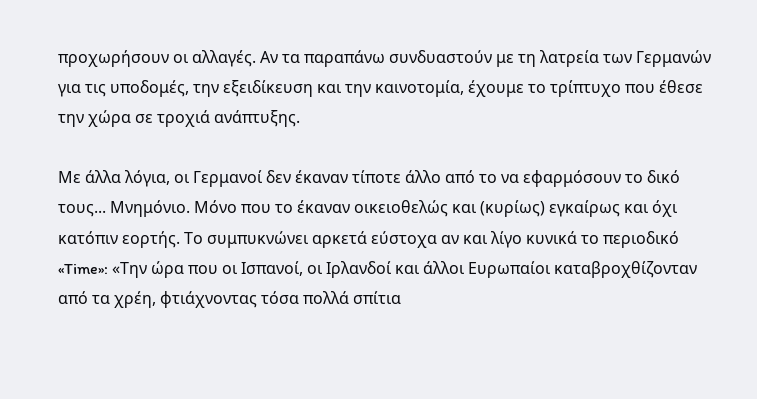προχωρήσουν οι αλλαγές. Αν τα παραπάνω συνδυαστούν με τη λατρεία των Γερμανών για τις υποδομές, την εξειδίκευση και την καινοτομία, έχουμε το τρίπτυχο που έθεσε την χώρα σε τροχιά ανάπτυξης.

Με άλλα λόγια, οι Γερμανοί δεν έκαναν τίποτε άλλο από το να εφαρμόσουν το δικό τους... Μνημόνιο. Μόνο που το έκαναν οικειοθελώς και (κυρίως) εγκαίρως και όχι κατόπιν εορτής. Το συμπυκνώνει αρκετά εύστοχα αν και λίγο κυνικά το περιοδικό «Time»: «Την ώρα που οι Ισπανοί, οι Ιρλανδοί και άλλοι Ευρωπαίοι καταβροχθίζονταν από τα χρέη, φτιάχνοντας τόσα πολλά σπίτια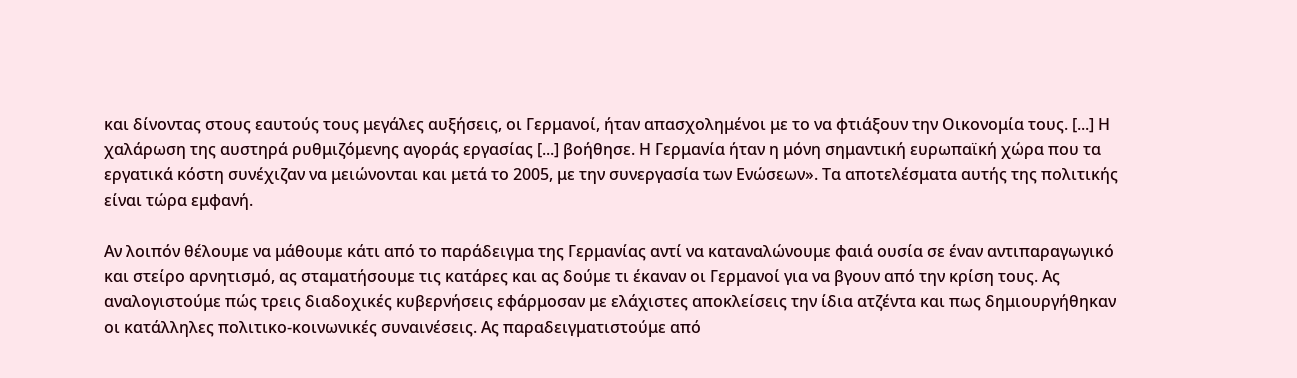και δίνοντας στους εαυτούς τους μεγάλες αυξήσεις, οι Γερμανοί, ήταν απασχολημένοι με το να φτιάξουν την Οικονομία τους. [...] Η χαλάρωση της αυστηρά ρυθμιζόμενης αγοράς εργασίας [...] βοήθησε. Η Γερμανία ήταν η μόνη σημαντική ευρωπαϊκή χώρα που τα εργατικά κόστη συνέχιζαν να μειώνονται και μετά το 2005, με την συνεργασία των Ενώσεων». Τα αποτελέσματα αυτής της πολιτικής είναι τώρα εμφανή.

Αν λοιπόν θέλουμε να μάθουμε κάτι από το παράδειγμα της Γερμανίας αντί να καταναλώνουμε φαιά ουσία σε έναν αντιπαραγωγικό και στείρο αρνητισμό, ας σταματήσουμε τις κατάρες και ας δούμε τι έκαναν οι Γερμανοί για να βγουν από την κρίση τους. Ας αναλογιστούμε πώς τρεις διαδοχικές κυβερνήσεις εφάρμοσαν με ελάχιστες αποκλείσεις την ίδια ατζέντα και πως δημιουργήθηκαν οι κατάλληλες πολιτικο-κοινωνικές συναινέσεις. Ας παραδειγματιστούμε από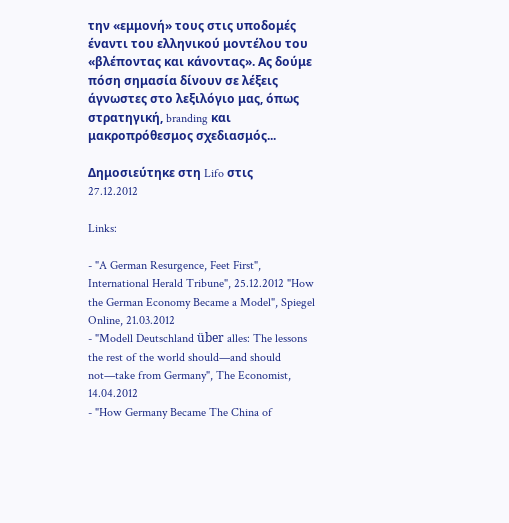την «εμμονή» τους στις υποδομές έναντι του ελληνικού μοντέλου του «βλέποντας και κάνοντας». Ας δούμε πόση σημασία δίνουν σε λέξεις άγνωστες στο λεξιλόγιο μας, όπως στρατηγική, branding και μακροπρόθεσμος σχεδιασμός...

Δημοσιεύτηκε στη Lifo στις 27.12.2012

Links:

- "A German Resurgence, Feet First", International Herald Tribune", 25.12.2012 "How the German Economy Became a Model", Spiegel Online, 21.03.2012
- "Modell Deutschland über alles: The lessons the rest of the world should—and should not—take from Germany", The Economist, 14.04.2012
- "How Germany Became The China of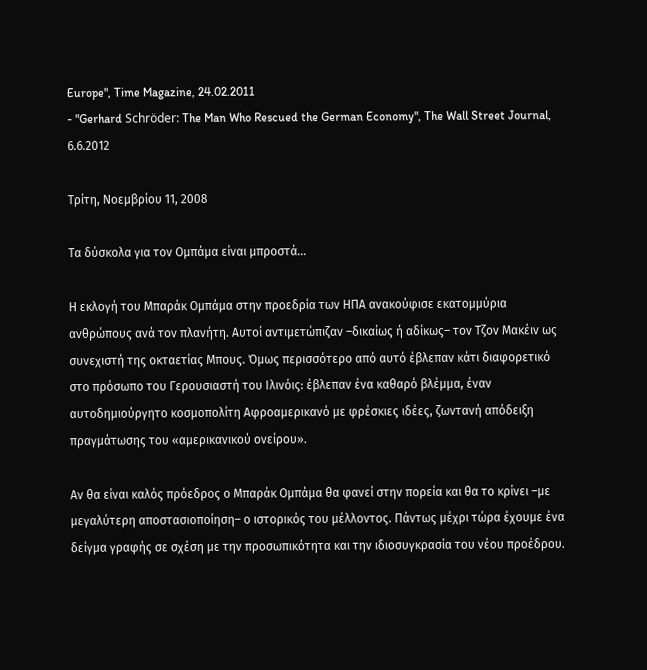Europe", Time Magazine, 24.02.2011
- "Gerhard Schröder: The Man Who Rescued the German Economy", The Wall Street Journal, 6.6.2012

Τρίτη, Νοεμβρίου 11, 2008

Τα δύσκολα για τον Ομπάμα είναι μπροστά…

Η εκλογή του Μπαράκ Ομπάμα στην προεδρία των ΗΠΑ ανακούφισε εκατομμύρια ανθρώπους ανά τον πλανήτη. Αυτοί αντιμετώπιζαν –δικαίως ή αδίκως– τον Τζον Μακέιν ως συνεχιστή της οκταετίας Μπους. Όμως περισσότερο από αυτό έβλεπαν κάτι διαφορετικό στο πρόσωπο του Γερουσιαστή του Ιλινόις: έβλεπαν ένα καθαρό βλέμμα, έναν αυτοδημιούργητο κοσμοπολίτη Αφροαμερικανό με φρέσκιες ιδέες, ζωντανή απόδειξη πραγμάτωσης του «αμερικανικού ονείρου».

Αν θα είναι καλός πρόεδρος ο Μπαράκ Ομπάμα θα φανεί στην πορεία και θα το κρίνει –με μεγαλύτερη αποστασιοποίηση– ο ιστορικός του μέλλοντος. Πάντως μέχρι τώρα έχουμε ένα δείγμα γραφής σε σχέση με την προσωπικότητα και την ιδιοσυγκρασία του νέου προέδρου.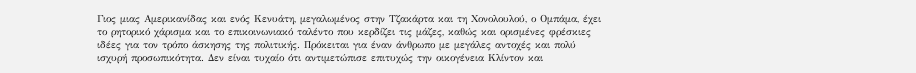Γιος μιας Αμερικανίδας και ενός Κενυάτη, μεγαλωμένος στην Τζακάρτα και τη Χονολουλού, ο Ομπάμα, έχει το ρητορικό χάρισμα και το επικοινωνιακό ταλέντο που κερδίζει τις μάζες, καθώς και ορισμένες φρέσκιες ιδέες για τον τρόπο άσκησης της πολιτικής. Πρόκειται για έναν άνθρωπο με μεγάλες αντοχές και πολύ ισχυρή προσωπικότητα. Δεν είναι τυχαίο ότι αντιμετώπισε επιτυχώς την οικογένεια Κλίντον και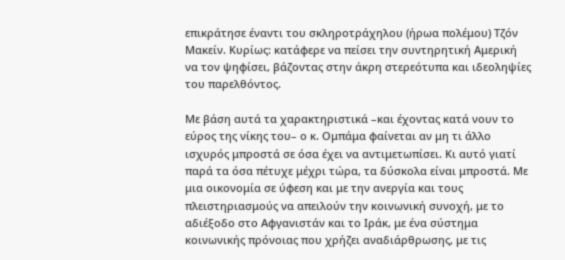επικράτησε έναντι του σκληροτράχηλου (ήρωα πολέμου) Τζόν Μακείν. Κυρίως: κατάφερε να πείσει την συντηρητική Αμερική να τον ψηφίσει, βάζοντας στην άκρη στερεότυπα και ιδεοληψίες του παρελθόντος.

Με βάση αυτά τα χαρακτηριστικά –και έχοντας κατά νουν το εύρος της νίκης του– ο κ. Ομπάμα φαίνεται αν μη τι άλλο ισχυρός μπροστά σε όσα έχει να αντιμετωπίσει. Κι αυτό γιατί παρά τα όσα πέτυχε μέχρι τώρα, τα δύσκολα είναι μπροστά. Με μια οικονομία σε ύφεση και με την ανεργία και τους πλειστηριασμούς να απειλούν την κοινωνική συνοχή, με το αδιέξοδο στο Αφγανιστάν και το Ιράκ, με ένα σύστημα κοινωνικής πρόνοιας που χρήζει αναδιάρθρωσης, με τις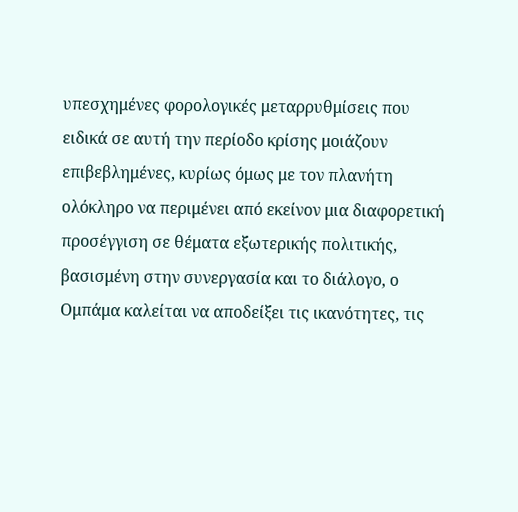υπεσχημένες φορολογικές μεταρρυθμίσεις που ειδικά σε αυτή την περίοδο κρίσης μοιάζουν επιβεβλημένες, κυρίως όμως με τον πλανήτη ολόκληρο να περιμένει από εκείνον μια διαφορετική προσέγγιση σε θέματα εξωτερικής πολιτικής, βασισμένη στην συνεργασία και το διάλογο, ο Ομπάμα καλείται να αποδείξει τις ικανότητες, τις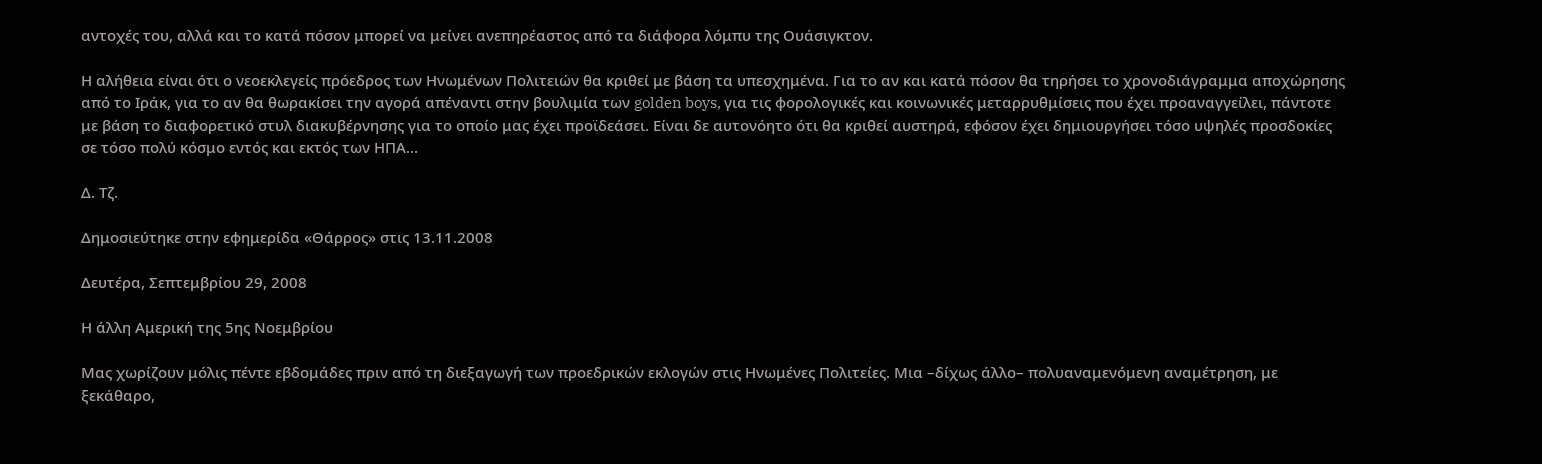αντοχές του, αλλά και το κατά πόσον μπορεί να μείνει ανεπηρέαστος από τα διάφορα λόμπυ της Ουάσιγκτον.

Η αλήθεια είναι ότι ο νεοεκλεγείς πρόεδρος των Ηνωμένων Πολιτειών θα κριθεί με βάση τα υπεσχημένα. Για το αν και κατά πόσον θα τηρήσει το χρονοδιάγραμμα αποχώρησης από το Ιράκ, για το αν θα θωρακίσει την αγορά απέναντι στην βουλιμία των golden boys, για τις φορολογικές και κοινωνικές μεταρρυθμίσεις που έχει προαναγγείλει, πάντοτε με βάση το διαφορετικό στυλ διακυβέρνησης για το οποίο μας έχει προϊδεάσει. Είναι δε αυτονόητο ότι θα κριθεί αυστηρά, εφόσον έχει δημιουργήσει τόσο υψηλές προσδοκίες σε τόσο πολύ κόσμο εντός και εκτός των ΗΠΑ…

Δ. Τζ.

Δημοσιεύτηκε στην εφημερίδα «Θάρρος» στις 13.11.2008

Δευτέρα, Σεπτεμβρίου 29, 2008

Η άλλη Αμερική της 5ης Νοεμβρίου

Μας χωρίζουν μόλις πέντε εβδομάδες πριν από τη διεξαγωγή των προεδρικών εκλογών στις Ηνωμένες Πολιτείες. Μια –δίχως άλλο– πολυαναμενόμενη αναμέτρηση, με ξεκάθαρο,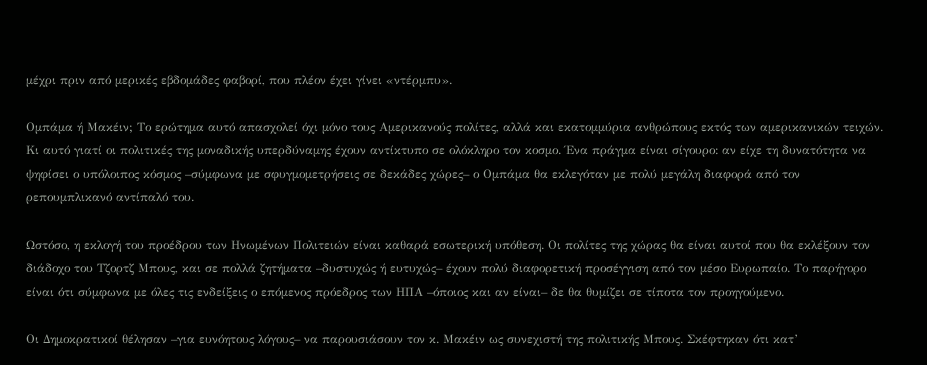μέχρι πριν από μερικές εβδομάδες φαβορί, που πλέον έχει γίνει «ντέρμπυ».

Ομπάμα ή Μακέιν; Το ερώτημα αυτό απασχολεί όχι μόνο τους Αμερικανούς πολίτες, αλλά και εκατομμύρια ανθρώπους εκτός των αμερικανικών τειχών. Κι αυτό γιατί οι πολιτικές της μοναδικής υπερδύναμης έχουν αντίκτυπο σε ολόκληρο τον κοσμο. Ένα πράγμα είναι σίγουρο: αν είχε τη δυνατότητα να ψηφίσει ο υπόλοιπος κόσμος –σύμφωνα με σφυγμομετρήσεις σε δεκάδες χώρες– ο Ομπάμα θα εκλεγόταν με πολύ μεγάλη διαφορά από τον ρεπουμπλικανό αντίπαλό του.

Ωστόσο, η εκλογή του προέδρου των Ηνωμένων Πολιτειών είναι καθαρά εσωτερική υπόθεση. Οι πολίτες της χώρας θα είναι αυτοί που θα εκλέξουν τον διάδοχο του Τζορτζ Μπους, και σε πολλά ζητήματα –δυστυχώς ή ευτυχώς– έχουν πολύ διαφορετική προσέγγιση από τον μέσο Ευρωπαίο. Το παρήγορο είναι ότι σύμφωνα με όλες τις ενδείξεις ο επόμενος πρόεδρος των ΗΠΑ –όποιος και αν είναι– δε θα θυμίζει σε τίποτα τον προηγούμενο.

Οι Δημοκρατικοί θέλησαν –για ευνόητους λόγους– να παρουσιάσουν τον κ. Μακέιν ως συνεχιστή της πολιτικής Μπους. Σκέφτηκαν ότι κατ’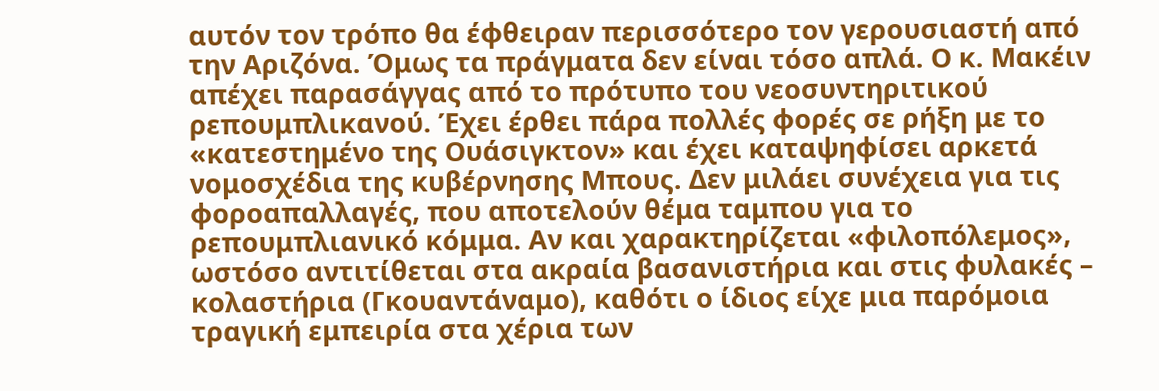αυτόν τον τρόπο θα έφθειραν περισσότερο τον γερουσιαστή από την Αριζόνα. Όμως τα πράγματα δεν είναι τόσο απλά. Ο κ. Μακέιν απέχει παρασάγγας από το πρότυπο του νεοσυντηριτικού ρεπουμπλικανού. Έχει έρθει πάρα πολλές φορές σε ρήξη με το «κατεστημένο της Ουάσιγκτον» και έχει καταψηφίσει αρκετά νομοσχέδια της κυβέρνησης Μπους. Δεν μιλάει συνέχεια για τις φοροαπαλλαγές, που αποτελούν θέμα ταμπου για το ρεπουμπλιανικό κόμμα. Αν και χαρακτηρίζεται «φιλοπόλεμος», ωστόσο αντιτίθεται στα ακραία βασανιστήρια και στις φυλακές – κολαστήρια (Γκουαντάναμο), καθότι ο ίδιος είχε μια παρόμοια τραγική εμπειρία στα χέρια των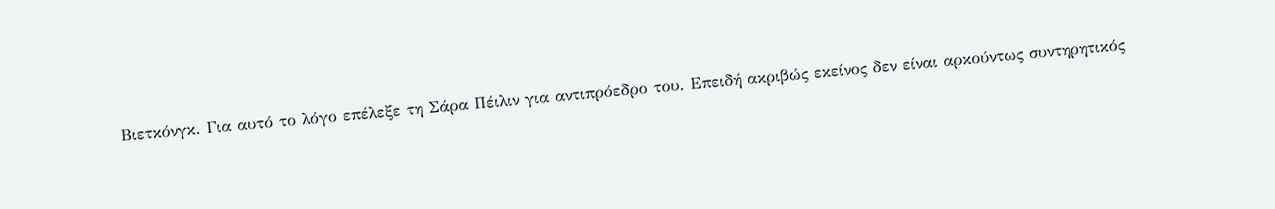Βιετκόνγκ. Για αυτό το λόγο επέλεξε τη Σάρα Πέιλιν για αντιπρόεδρο του. Επειδή ακριβώς εκείνος δεν είναι αρκούντως συντηρητικός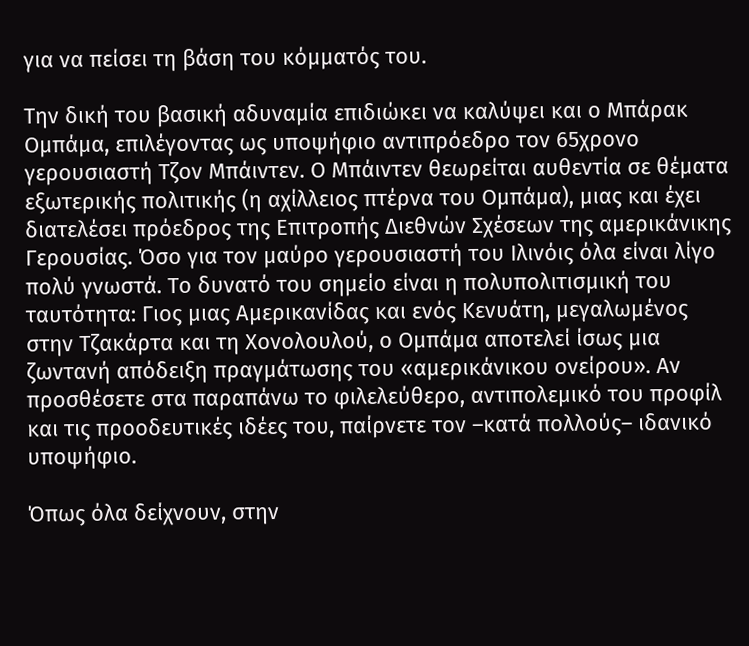για να πείσει τη βάση του κόμματός του.

Την δική του βασική αδυναμία επιδιώκει να καλύψει και ο Μπάρακ Ομπάμα, επιλέγοντας ως υποψήφιο αντιπρόεδρο τον 65χρονο γερουσιαστή Τζον Μπάιντεν. Ο Μπάιντεν θεωρείται αυθεντία σε θέματα εξωτερικής πολιτικής (η αχίλλειος πτέρνα του Ομπάμα), μιας και έχει διατελέσει πρόεδρος της Επιτροπής Διεθνών Σχέσεων της αμερικάνικης Γερουσίας. Όσο για τον μαύρο γερουσιαστή του Ιλινόις όλα είναι λίγο πολύ γνωστά. Το δυνατό του σημείο είναι η πολυπολιτισμική του ταυτότητα: Γιος μιας Αμερικανίδας και ενός Κενυάτη, μεγαλωμένος στην Τζακάρτα και τη Χονολουλού, ο Ομπάμα αποτελεί ίσως μια ζωντανή απόδειξη πραγμάτωσης του «αμερικάνικου ονείρου». Αν προσθέσετε στα παραπάνω το φιλελεύθερο, αντιπολεμικό του προφίλ και τις προοδευτικές ιδέες του, παίρνετε τον –κατά πολλούς– ιδανικό υποψήφιο.

Όπως όλα δείχνουν, στην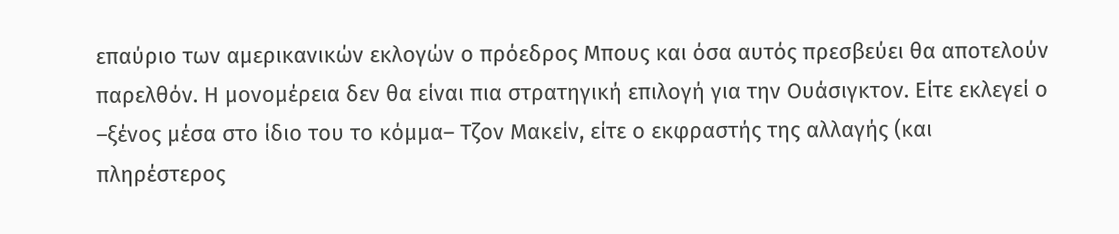επαύριο των αμερικανικών εκλογών ο πρόεδρος Μπους και όσα αυτός πρεσβεύει θα αποτελούν παρελθόν. Η μονομέρεια δεν θα είναι πια στρατηγική επιλογή για την Ουάσιγκτον. Είτε εκλεγεί ο –ξένος μέσα στο ίδιο του το κόμμα– Τζον Μακείν, είτε ο εκφραστής της αλλαγής (και πληρέστερος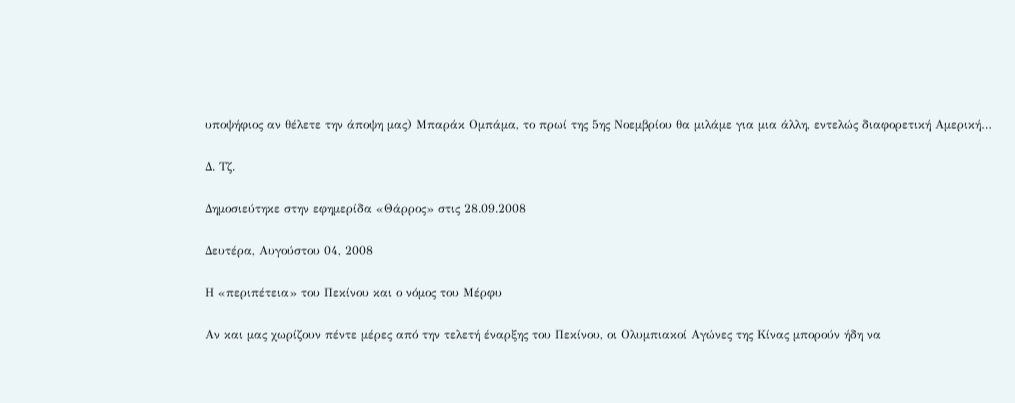υποψήφιος αν θέλετε την άποψη μας) Μπαράκ Ομπάμα, το πρωί της 5ης Νοεμβρίου θα μιλάμε για μια άλλη, εντελώς διαφορετική Αμερική…

Δ. Τζ.

Δημοσιεύτηκε στην εφημερίδα «Θάρρος» στις 28.09.2008

Δευτέρα, Αυγούστου 04, 2008

Η «περιπέτεια» του Πεκίνου και ο νόμος του Μέρφυ

Αν και μας χωρίζουν πέντε μέρες από την τελετή έναρξης του Πεκίνου, οι Ολυμπιακοί Αγώνες της Κίνας μπορούν ήδη να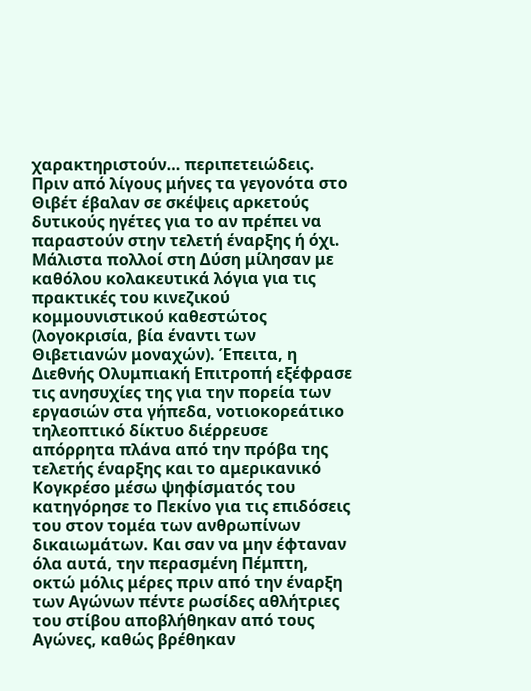χαρακτηριστούν… περιπετειώδεις. Πριν από λίγους μήνες τα γεγονότα στο Θιβέτ έβαλαν σε σκέψεις αρκετούς δυτικούς ηγέτες για το αν πρέπει να παραστούν στην τελετή έναρξης ή όχι. Μάλιστα πολλοί στη Δύση μίλησαν με καθόλου κολακευτικά λόγια για τις πρακτικές του κινεζικού κομμουνιστικού καθεστώτος (λογοκρισία, βία έναντι των Θιβετιανών μοναχών). Έπειτα, η Διεθνής Ολυμπιακή Επιτροπή εξέφρασε τις ανησυχίες της για την πορεία των εργασιών στα γήπεδα, νοτιοκορεάτικο τηλεοπτικό δίκτυο διέρρευσε απόρρητα πλάνα από την πρόβα της τελετής έναρξης και το αμερικανικό Κογκρέσο μέσω ψηφίσματός του κατηγόρησε το Πεκίνο για τις επιδόσεις του στον τομέα των ανθρωπίνων δικαιωμάτων. Και σαν να μην έφταναν όλα αυτά, την περασμένη Πέμπτη, οκτώ μόλις μέρες πριν από την έναρξη των Αγώνων πέντε ρωσίδες αθλήτριες του στίβου αποβλήθηκαν από τους Αγώνες, καθώς βρέθηκαν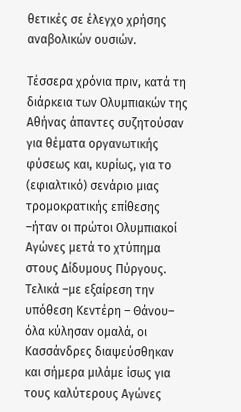θετικές σε έλεγχο χρήσης αναβολικών ουσιών.

Τέσσερα χρόνια πριν, κατά τη διάρκεια των Ολυμπιακών της Αθήνας άπαντες συζητούσαν για θέματα οργανωτικής φύσεως και, κυρίως, για το (εφιαλτικό) σενάριο μιας τρομοκρατικής επίθεσης –ήταν οι πρώτοι Ολυμπιακοί Αγώνες μετά το χτύπημα στους Δίδυμους Πύργους. Τελικά –με εξαίρεση την υπόθεση Κεντέρη – Θάνου– όλα κύλησαν ομαλά, οι Κασσάνδρες διαψεύσθηκαν και σήμερα μιλάμε ίσως για τους καλύτερους Αγώνες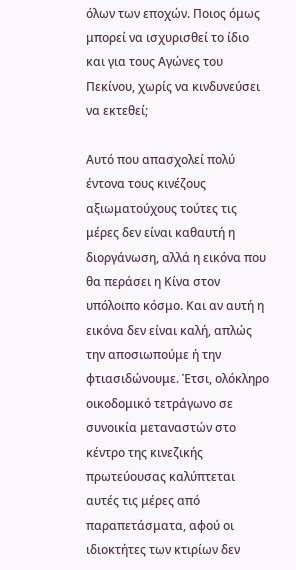όλων των εποχών. Ποιος όμως μπορεί να ισχυρισθεί το ίδιο και για τους Αγώνες του Πεκίνου, χωρίς να κινδυνεύσει να εκτεθεί;

Αυτό που απασχολεί πολύ έντονα τους κινέζους αξιωματούχους τούτες τις μέρες δεν είναι καθαυτή η διοργάνωση, αλλά η εικόνα που θα περάσει η Κίνα στον υπόλοιπο κόσμο. Και αν αυτή η εικόνα δεν είναι καλή, απλώς την αποσιωπούμε ή την φτιασιδώνουμε. Έτσι, ολόκληρο οικοδομικό τετράγωνο σε συνοικία μεταναστών στο κέντρο της κινεζικής πρωτεύουσας καλύπτεται αυτές τις μέρες από παραπετάσματα, αφού οι ιδιοκτήτες των κτιρίων δεν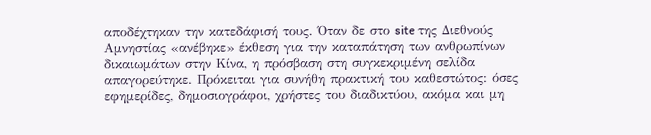αποδέχτηκαν την κατεδάφισή τους. Όταν δε στο site της Διεθνούς Αμνηστίας «ανέβηκε» έκθεση για την καταπάτηση των ανθρωπίνων δικαιωμάτων στην Κίνα, η πρόσβαση στη συγκεκριμένη σελίδα απαγορεύτηκε. Πρόκειται για συνήθη πρακτική του καθεστώτος: όσες εφημερίδες, δημοσιογράφοι, χρήστες του διαδικτύου, ακόμα και μη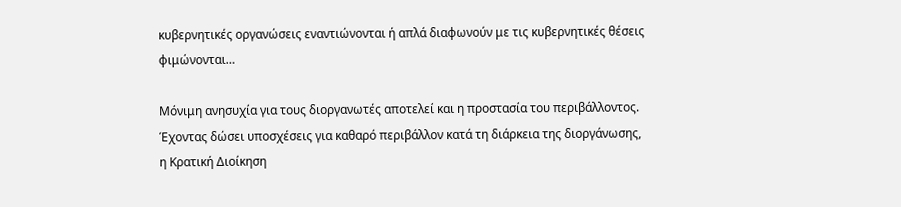κυβερνητικές οργανώσεις εναντιώνονται ή απλά διαφωνούν με τις κυβερνητικές θέσεις φιμώνονται…

Μόνιμη ανησυχία για τους διοργανωτές αποτελεί και η προστασία του περιβάλλοντος. Έχοντας δώσει υποσχέσεις για καθαρό περιβάλλον κατά τη διάρκεια της διοργάνωσης, η Κρατική Διοίκηση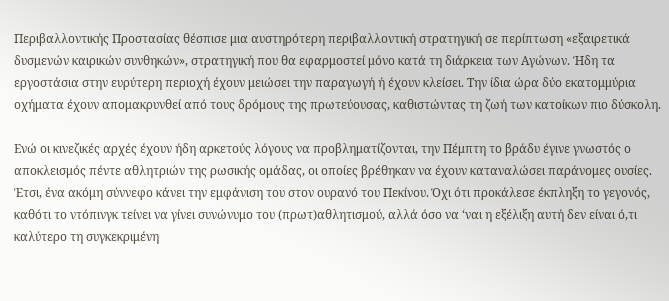Περιβαλλοντικής Προστασίας θέσπισε μια αυστηρότερη περιβαλλοντική στρατηγική σε περίπτωση «εξαιρετικά δυσμενών καιρικών συνθηκών», στρατηγική που θα εφαρμοστεί μόνο κατά τη διάρκεια των Αγώνων. Ήδη τα εργοστάσια στην ευρύτερη περιοχή έχουν μειώσει την παραγωγή ή έχουν κλείσει. Την ίδια ώρα δύο εκατομμύρια οχήματα έχουν απομακρυνθεί από τους δρόμους της πρωτεύουσας, καθιστώντας τη ζωή των κατοίκων πιο δύσκολη.

Ενώ οι κινεζικές αρχές έχουν ήδη αρκετούς λόγους να προβληματίζονται, την Πέμπτη το βράδυ έγινε γνωστός ο αποκλεισμός πέντε αθλητριών της ρωσικής ομάδας, οι οποίες βρέθηκαν να έχουν καταναλώσει παράνομες ουσίες. Έτσι, ένα ακόμη σύννεφο κάνει την εμφάνιση του στον ουρανό του Πεκίνου. Όχι ότι προκάλεσε έκπληξη το γεγονός, καθότι το ντόπινγκ τείνει να γίνει συνώνυμο του (πρωτ)αθλητισμού, αλλά όσο να ‘ναι η εξέλιξη αυτή δεν είναι ό,τι καλύτερο τη συγκεκριμένη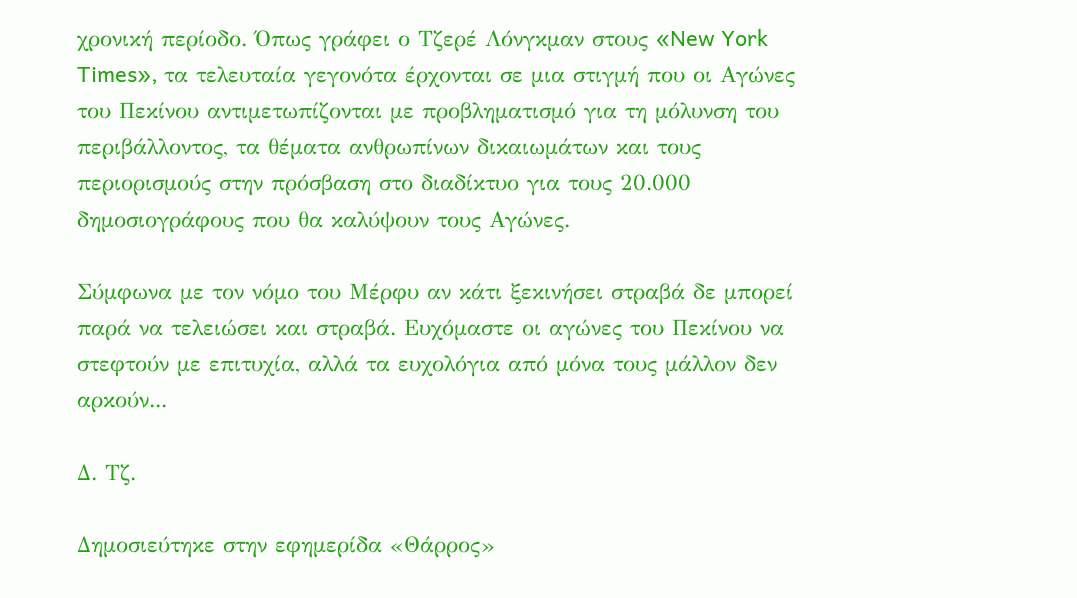χρονική περίοδο. Όπως γράφει ο Τζερέ Λόνγκμαν στους «New York Times», τα τελευταία γεγονότα έρχονται σε μια στιγμή που οι Αγώνες του Πεκίνου αντιμετωπίζονται με προβληματισμό για τη μόλυνση του περιβάλλοντος, τα θέματα ανθρωπίνων δικαιωμάτων και τους περιορισμούς στην πρόσβαση στο διαδίκτυο για τους 20.000 δημοσιογράφους που θα καλύψουν τους Αγώνες.

Σύμφωνα με τον νόμο του Μέρφυ αν κάτι ξεκινήσει στραβά δε μπορεί παρά να τελειώσει και στραβά. Ευχόμαστε οι αγώνες του Πεκίνου να στεφτούν με επιτυχία, αλλά τα ευχολόγια από μόνα τους μάλλον δεν αρκούν...

Δ. Τζ.

Δημοσιεύτηκε στην εφημερίδα «Θάρρος»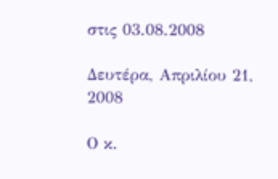στις 03.08.2008

Δευτέρα, Απριλίου 21, 2008

Ο κ.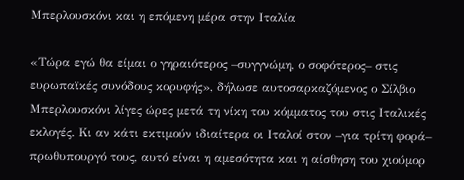Μπερλουσκόνι και η επόμενη μέρα στην Ιταλία

«Τώρα εγώ θα είμαι ο γηραιότερος –συγγνώμη, ο σοφότερος– στις ευρωπαϊκές συνόδους κορυφής», δήλωσε αυτοσαρκαζόμενος ο Σίλβιο Μπερλουσκόνι λίγες ώρες μετά τη νίκη του κόμματος του στις Ιταλικές εκλογές. Κι αν κάτι εκτιμούν ιδιαίτερα οι Ιταλοί στον –για τρίτη φορά– πρωθυπουργό τους, αυτό είναι η αμεσότητα και η αίσθηση του χιούμορ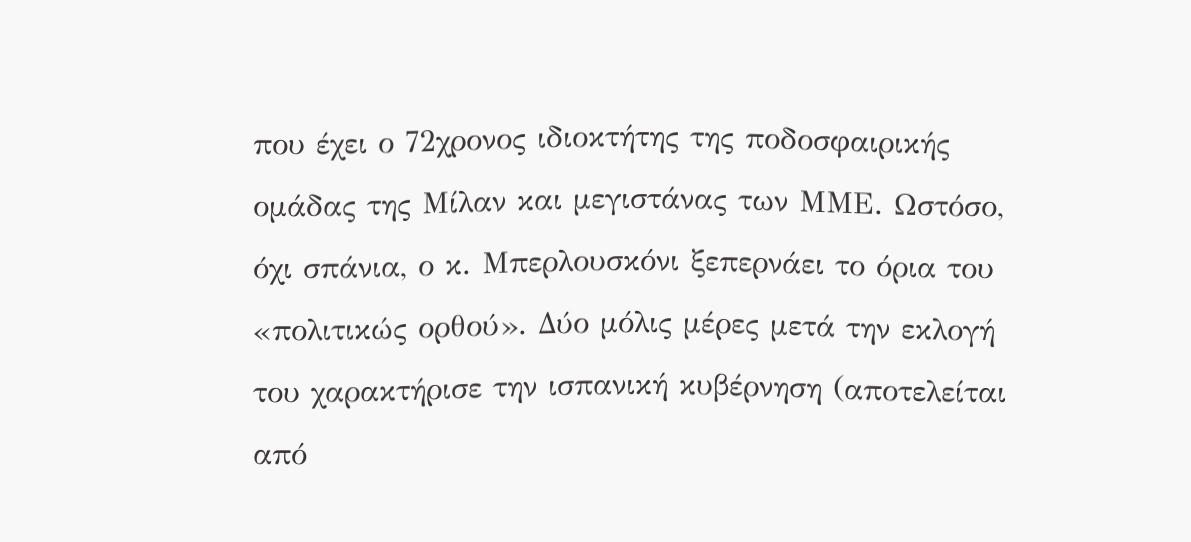που έχει ο 72χρονος ιδιοκτήτης της ποδοσφαιρικής ομάδας της Μίλαν και μεγιστάνας των ΜΜΕ. Ωστόσο, όχι σπάνια, ο κ. Μπερλουσκόνι ξεπερνάει το όρια του «πολιτικώς ορθού». Δύο μόλις μέρες μετά την εκλογή του χαρακτήρισε την ισπανική κυβέρνηση (αποτελείται από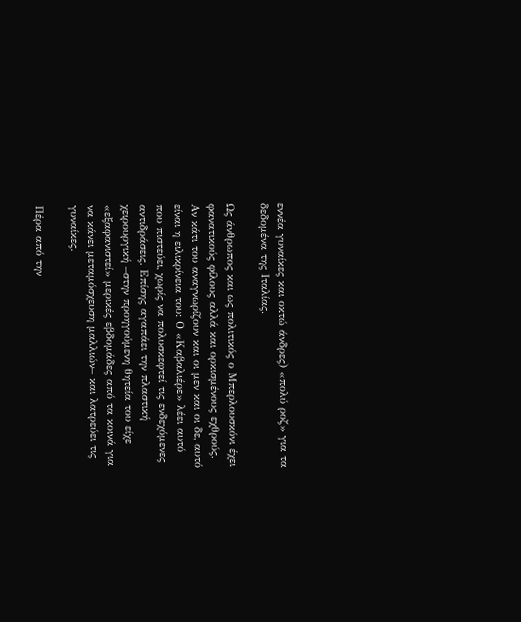εννέα γυναίκες και οκτώ άνδρες) «πολύ ροζ» για τα δεδομένα της Ιταλίας.

Ως άνθρωπος και ως πολιτικός ο Μπερλουσκόνι έχει φανατικούς φίλους αλλά και ορκισμένους εχθρούς. Αν κάτι του αναγνωρίζουν και οι μεν και οι δε, αυτό είναι η ειλικρίνεια του: Ο «Καβαλιέρε» λέει αυτό που πιστεύει, χωρίς να πολυσκεφτεί τις ενδεχόμενες αντιδράσεις. Επίσης αγαπάει την πλαστική χειρουργική –στην προηγούμενη θητεία του είχε «εξαφανιστεί» μερικές εβδομάδες από τα κοινά για να κάνει μεταμόσχευση μαλλιών– και λατρεύει τις γυναίκες.

Πέρα από την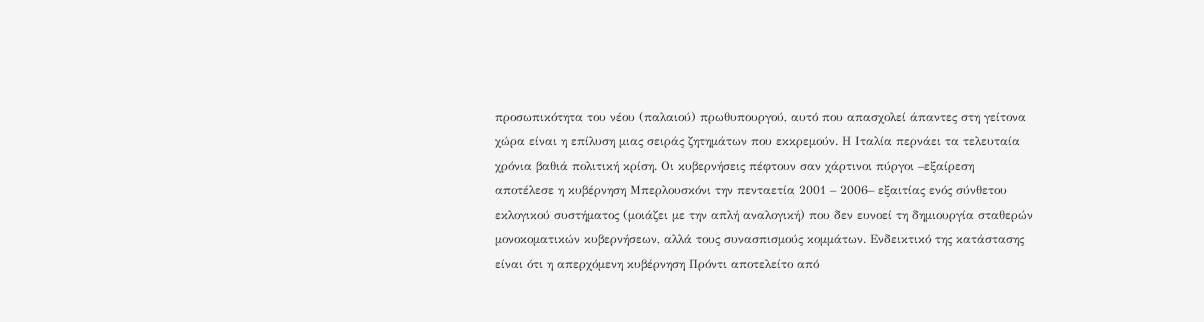προσωπικότητα του νέου (παλαιού) πρωθυπουργού, αυτό που απασχολεί άπαντες στη γείτονα χώρα είναι η επίλυση μιας σειράς ζητημάτων που εκκρεμούν. Η Ιταλία περνάει τα τελευταία χρόνια βαθιά πολιτική κρίση. Οι κυβερνήσεις πέφτουν σαν χάρτινοι πύργοι –εξαίρεση αποτέλεσε η κυβέρνηση Μπερλουσκόνι την πενταετία 2001 – 2006– εξαιτίας ενός σύνθετου εκλογικού συστήματος (μοιάζει με την απλή αναλογική) που δεν ευνοεί τη δημιουργία σταθερών μονοκοματικών κυβερνήσεων, αλλά τους συνασπισμούς κομμάτων. Ενδεικτικό της κατάστασης είναι ότι η απερχόμενη κυβέρνηση Πρόντι αποτελείτο από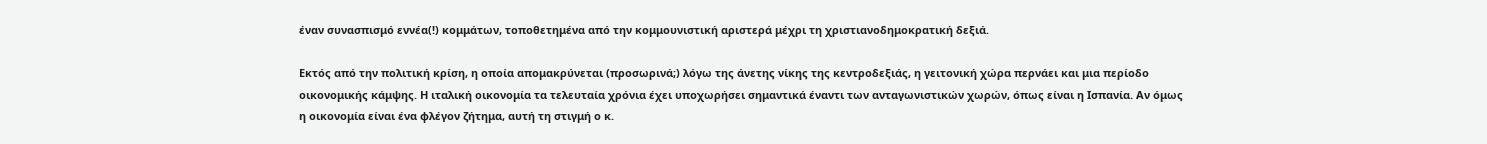έναν συνασπισμό εννέα(!) κομμάτων, τοποθετημένα από την κομμουνιστική αριστερά μέχρι τη χριστιανοδημοκρατική δεξιά.

Εκτός από την πολιτική κρίση, η οποία απομακρύνεται (προσωρινά;) λόγω της άνετης νίκης της κεντροδεξιάς, η γειτονική χώρα περνάει και μια περίοδο οικονομικής κάμψης. Η ιταλική οικονομία τα τελευταία χρόνια έχει υποχωρήσει σημαντικά έναντι των ανταγωνιστικών χωρών, όπως είναι η Ισπανία. Αν όμως η οικονομία είναι ένα φλέγον ζήτημα, αυτή τη στιγμή ο κ.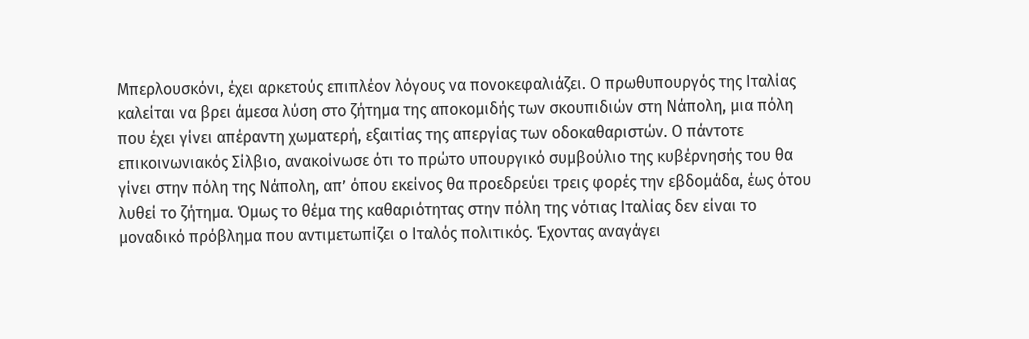Μπερλουσκόνι, έχει αρκετούς επιπλέον λόγους να πονοκεφαλιάζει. Ο πρωθυπουργός της Ιταλίας καλείται να βρει άμεσα λύση στο ζήτημα της αποκομιδής των σκουπιδιών στη Νάπολη, μια πόλη που έχει γίνει απέραντη χωματερή, εξαιτίας της απεργίας των οδοκαθαριστών. Ο πάντοτε επικοινωνιακός Σίλβιο, ανακοίνωσε ότι το πρώτο υπουργικό συμβούλιο της κυβέρνησής του θα γίνει στην πόλη της Νάπολη, απ’ όπου εκείνος θα προεδρεύει τρεις φορές την εβδομάδα, έως ότου λυθεί το ζήτημα. Όμως το θέμα της καθαριότητας στην πόλη της νότιας Ιταλίας δεν είναι το μοναδικό πρόβλημα που αντιμετωπίζει ο Ιταλός πολιτικός. Έχοντας αναγάγει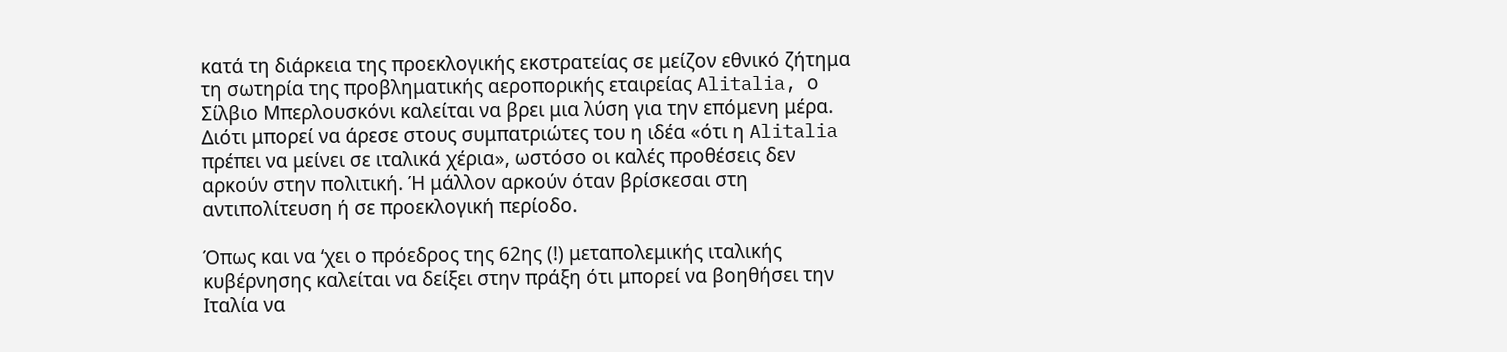κατά τη διάρκεια της προεκλογικής εκστρατείας σε μείζον εθνικό ζήτημα τη σωτηρία της προβληματικής αεροπορικής εταιρείας Alitalia, ο Σίλβιο Μπερλουσκόνι καλείται να βρει μια λύση για την επόμενη μέρα. Διότι μπορεί να άρεσε στους συμπατριώτες του η ιδέα «ότι η Alitalia πρέπει να μείνει σε ιταλικά χέρια», ωστόσο οι καλές προθέσεις δεν αρκούν στην πολιτική. Ή μάλλον αρκούν όταν βρίσκεσαι στη αντιπολίτευση ή σε προεκλογική περίοδο.

Όπως και να ‘χει ο πρόεδρος της 62ης (!) μεταπολεμικής ιταλικής κυβέρνησης καλείται να δείξει στην πράξη ότι μπορεί να βοηθήσει την Ιταλία να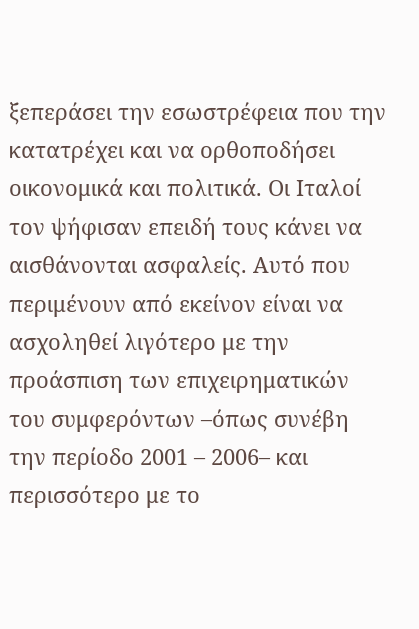ξεπεράσει την εσωστρέφεια που την κατατρέχει και να ορθοποδήσει οικονομικά και πολιτικά. Οι Ιταλοί τον ψήφισαν επειδή τους κάνει να αισθάνονται ασφαλείς. Αυτό που περιμένουν από εκείνον είναι να ασχοληθεί λιγότερο με την προάσπιση των επιχειρηματικών του συμφερόντων –όπως συνέβη την περίοδο 2001 – 2006– και περισσότερο με το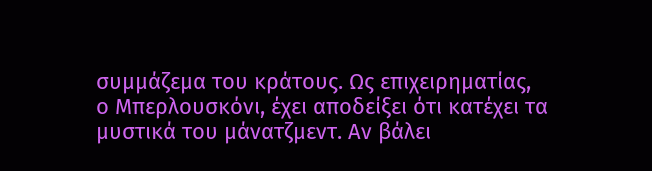συμμάζεμα του κράτους. Ως επιχειρηματίας, ο Μπερλουσκόνι, έχει αποδείξει ότι κατέχει τα μυστικά του μάνατζμεντ. Αν βάλει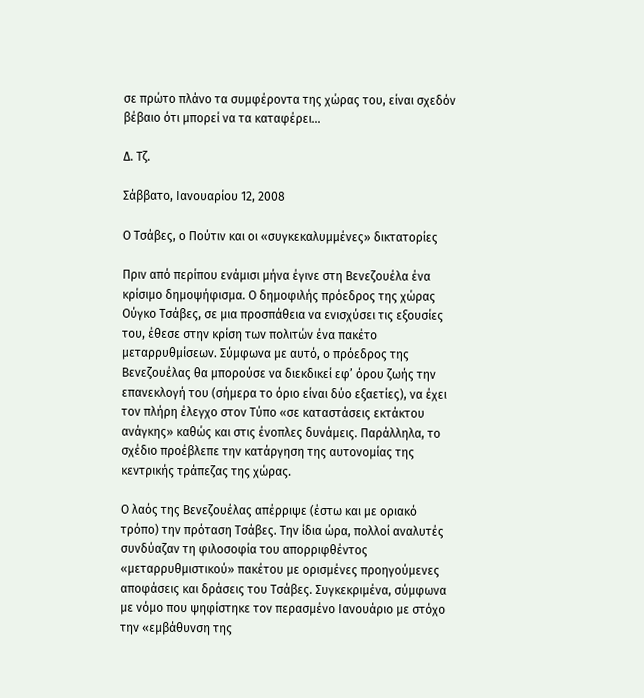σε πρώτο πλάνο τα συμφέροντα της χώρας του, είναι σχεδόν βέβαιο ότι μπορεί να τα καταφέρει…

Δ. Τζ.

Σάββατο, Ιανουαρίου 12, 2008

Ο Τσάβες, ο Πούτιν και οι «συγκεκαλυμμένες» δικτατορίες

Πριν από περίπου ενάμισι μήνα έγινε στη Βενεζουέλα ένα κρίσιμο δημοψήφισμα. Ο δημοφιλής πρόεδρος της χώρας Ούγκο Τσάβες, σε μια προσπάθεια να ενισχύσει τις εξουσίες του, έθεσε στην κρίση των πολιτών ένα πακέτο μεταρρυθμίσεων. Σύμφωνα με αυτό, ο πρόεδρος της Βενεζουέλας θα μπορούσε να διεκδικεί εφ’ όρου ζωής την επανεκλογή του (σήμερα το όριο είναι δύο εξαετίες), να έχει τον πλήρη έλεγχο στον Τύπο «σε καταστάσεις εκτάκτου ανάγκης» καθώς και στις ένοπλες δυνάμεις. Παράλληλα, το σχέδιο προέβλεπε την κατάργηση της αυτονομίας της κεντρικής τράπεζας της χώρας.

Ο λαός της Βενεζουέλας απέρριψε (έστω και με οριακό τρόπο) την πρόταση Τσάβες. Την ίδια ώρα, πολλοί αναλυτές συνδύαζαν τη φιλοσοφία του απορριφθέντος «μεταρρυθμιστικού» πακέτου με ορισμένες προηγούμενες αποφάσεις και δράσεις του Τσάβες. Συγκεκριμένα, σύμφωνα με νόμο που ψηφίστηκε τον περασμένο Ιανουάριο με στόχο την «εμβάθυνση της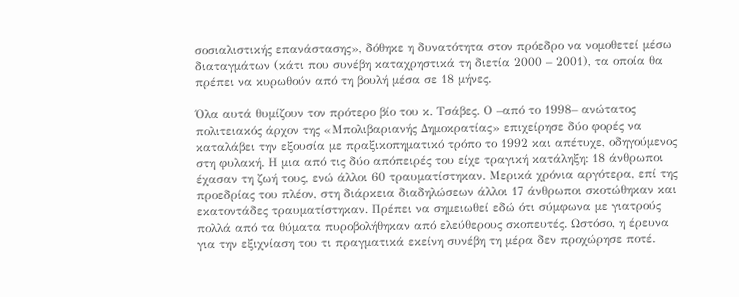σοσιαλιστικής επανάστασης», δόθηκε η δυνατότητα στον πρόεδρο να νομοθετεί μέσω διαταγμάτων (κάτι που συνέβη καταχρηστικά τη διετία 2000 – 2001), τα οποία θα πρέπει να κυρωθούν από τη βουλή μέσα σε 18 μήνες.

Όλα αυτά θυμίζουν τον πρότερο βίο του κ. Τσάβες. Ο –από το 1998– ανώτατος πολιτειακός άρχον της «Μπολιβαριανής Δημοκρατίας» επιχείρησε δύο φορές να καταλάβει την εξουσία με πραξικοπηματικό τρόπο το 1992 και απέτυχε, οδηγούμενος στη φυλακή. Η μια από τις δύο απόπειρές του είχε τραγική κατάληξη: 18 άνθρωποι έχασαν τη ζωή τους, ενώ άλλοι 60 τραυματίστηκαν. Μερικά χρόνια αργότερα, επί της προεδρίας του πλέον, στη διάρκεια διαδηλώσεων άλλοι 17 άνθρωποι σκοτώθηκαν και εκατοντάδες τραυματίστηκαν. Πρέπει να σημειωθεί εδώ ότι σύμφωνα με γιατρούς πολλά από τα θύματα πυροβολήθηκαν από ελεύθερους σκοπευτές. Ωστόσο, η έρευνα για την εξιχνίαση του τι πραγματικά εκείνη συνέβη τη μέρα δεν προχώρησε ποτέ.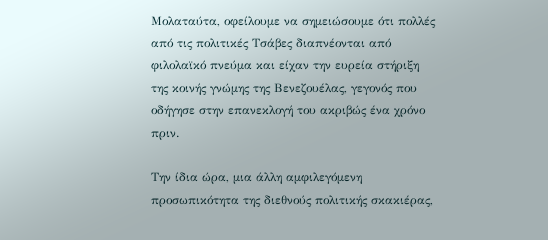Μολαταύτα, οφείλουμε να σημειώσουμε ότι πολλές από τις πολιτικές Τσάβες διαπνέονται από φιλολαϊκό πνεύμα και είχαν την ευρεία στήριξη της κοινής γνώμης της Βενεζουέλας, γεγονός που οδήγησε στην επανεκλογή του ακριβώς ένα χρόνο πριν.

Την ίδια ώρα, μια άλλη αμφιλεγόμενη προσωπικότητα της διεθνούς πολιτικής σκακιέρας,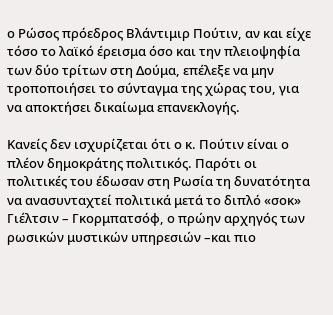ο Ρώσος πρόεδρος Βλάντιμιρ Πούτιν, αν και είχε τόσο το λαϊκό έρεισμα όσο και την πλειοψηφία των δύο τρίτων στη Δούμα, επέλεξε να μην τροποποιήσει το σύνταγμα της χώρας του, για να αποκτήσει δικαίωμα επανεκλογής.

Κανείς δεν ισχυρίζεται ότι ο κ. Πούτιν είναι ο πλέον δημοκράτης πολιτικός. Παρότι οι πολιτικές του έδωσαν στη Ρωσία τη δυνατότητα να ανασυνταχτεί πολιτικά μετά το διπλό «σοκ» Γιέλτσιν – Γκορμπατσόφ, ο πρώην αρχηγός των ρωσικών μυστικών υπηρεσιών –και πιο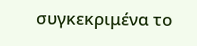συγκεκριμένα το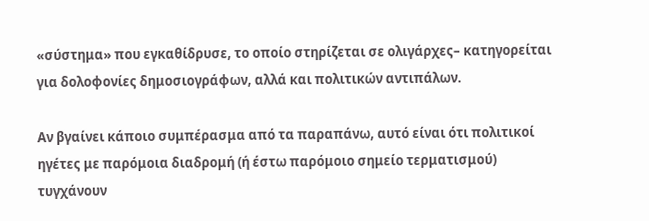«σύστημα» που εγκαθίδρυσε, το οποίο στηρίζεται σε ολιγάρχες– κατηγορείται για δολοφονίες δημοσιογράφων, αλλά και πολιτικών αντιπάλων.

Αν βγαίνει κάποιο συμπέρασμα από τα παραπάνω, αυτό είναι ότι πολιτικοί ηγέτες με παρόμοια διαδρομή (ή έστω παρόμοιο σημείο τερματισμού) τυγχάνουν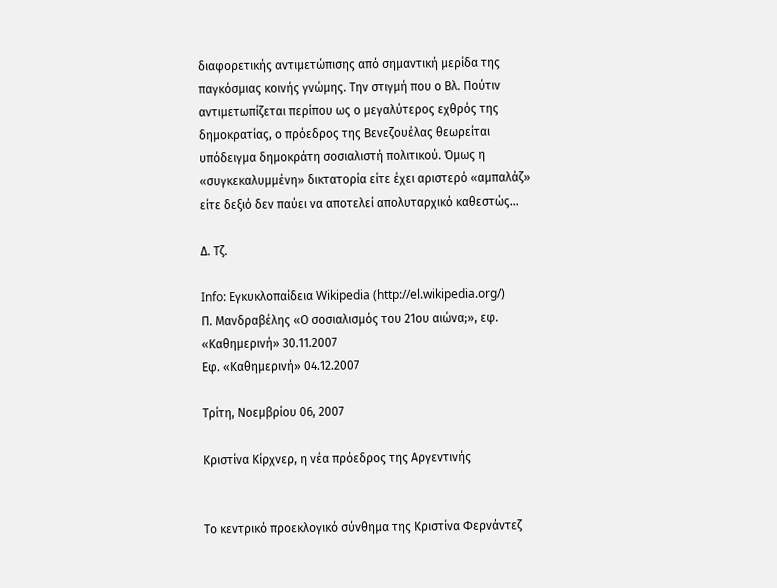διαφορετικής αντιμετώπισης από σημαντική μερίδα της παγκόσμιας κοινής γνώμης. Την στιγμή που ο Βλ. Πούτιν αντιμετωπίζεται περίπου ως ο μεγαλύτερος εχθρός της δημοκρατίας, ο πρόεδρος της Βενεζουέλας θεωρείται υπόδειγμα δημοκράτη σοσιαλιστή πολιτικού. Όμως η «συγκεκαλυμμένη» δικτατορία είτε έχει αριστερό «αμπαλάζ» είτε δεξιό δεν παύει να αποτελεί απολυταρχικό καθεστώς…

Δ. Τζ.

Info: Εγκυκλοπαίδεια Wikipedia (http://el.wikipedia.org/)
Π. Μανδραβέλης «Ο σοσιαλισμός του 21ου αιώνα;», εφ. «Καθημερινή» 30.11.2007
Εφ. «Καθημερινή» 04.12.2007

Τρίτη, Νοεμβρίου 06, 2007

Κριστίνα Κίρχνερ, η νέα πρόεδρος της Αργεντινής


Το κεντρικό προεκλογικό σύνθημα της Κριστίνα Φερνάντεζ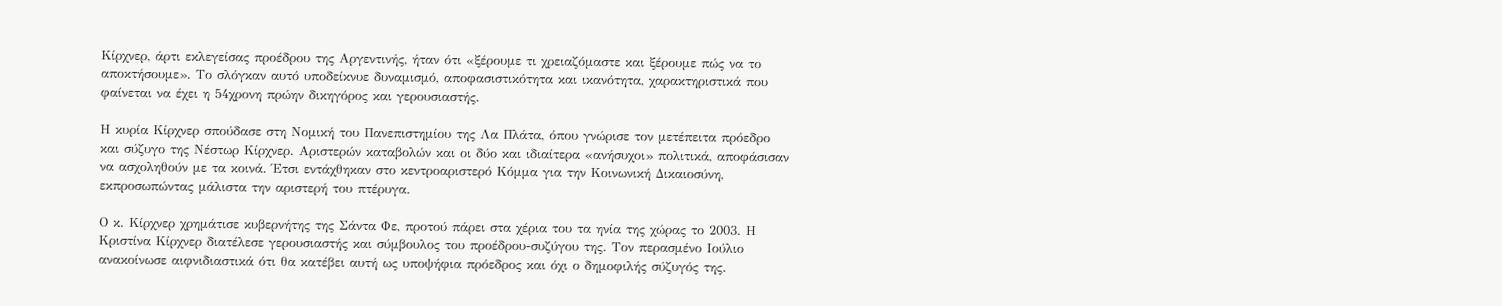Κίρχνερ, άρτι εκλεγείσας προέδρου της Αργεντινής, ήταν ότι «ξέρουμε τι χρειαζόμαστε και ξέρουμε πώς να το αποκτήσουμε». Το σλόγκαν αυτό υποδείκνυε δυναμισμό, αποφασιστικότητα και ικανότητα, χαρακτηριστικά που φαίνεται να έχει η 54χρονη πρώην δικηγόρος και γερουσιαστής.

Η κυρία Κίρχνερ σπούδασε στη Νομική του Πανεπιστημίου της Λα Πλάτα, όπου γνώρισε τον μετέπειτα πρόεδρο και σύζυγο της Νέστωρ Κίρχνερ. Αριστερών καταβολών και οι δύο και ιδιαίτερα «ανήσυχοι» πολιτικά, αποφάσισαν να ασχοληθούν με τα κοινά. Έτσι εντάχθηκαν στο κεντροαριστερό Κόμμα για την Κοινωνική Δικαιοσύνη, εκπροσωπώντας μάλιστα την αριστερή του πτέρυγα.

Ο κ. Κίρχνερ χρημάτισε κυβερνήτης της Σάντα Φε, προτού πάρει στα χέρια του τα ηνία της χώρας το 2003. Η Κριστίνα Κίρχνερ διατέλεσε γερουσιαστής και σύμβουλος του προέδρου-συζύγου της. Τον περασμένο Ιούλιο ανακοίνωσε αιφνιδιαστικά ότι θα κατέβει αυτή ως υποψήφια πρόεδρος και όχι ο δημοφιλής σύζυγός της.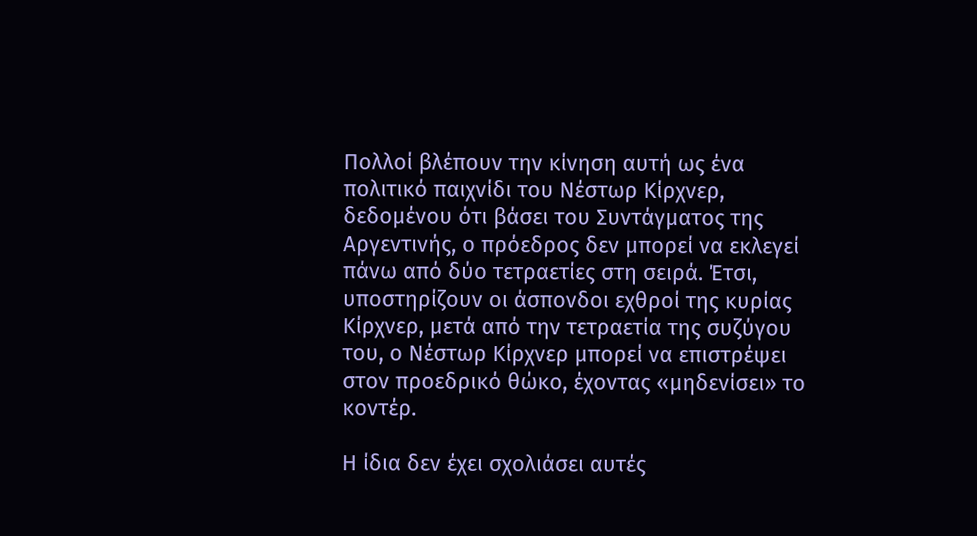Πολλοί βλέπουν την κίνηση αυτή ως ένα πολιτικό παιχνίδι του Νέστωρ Κίρχνερ, δεδομένου ότι βάσει του Συντάγματος της Αργεντινής, ο πρόεδρος δεν μπορεί να εκλεγεί πάνω από δύο τετραετίες στη σειρά. Έτσι, υποστηρίζουν οι άσπονδοι εχθροί της κυρίας Κίρχνερ, μετά από την τετραετία της συζύγου του, ο Νέστωρ Κίρχνερ μπορεί να επιστρέψει στον προεδρικό θώκο, έχοντας «μηδενίσει» το κοντέρ.

Η ίδια δεν έχει σχολιάσει αυτές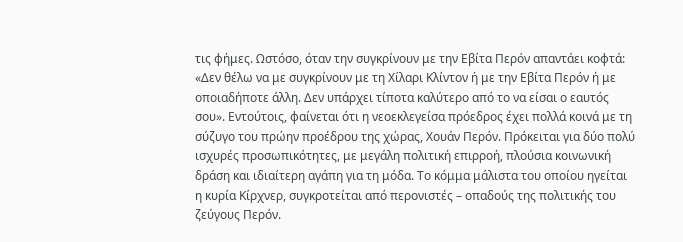τις φήμες. Ωστόσο, όταν την συγκρίνουν με την Εβίτα Περόν απαντάει κοφτά: «Δεν θέλω να με συγκρίνουν με τη Χίλαρι Κλίντον ή με την Εβίτα Περόν ή με οποιαδήποτε άλλη. Δεν υπάρχει τίποτα καλύτερο από το να είσαι ο εαυτός σου». Εντούτοις, φαίνεται ότι η νεοεκλεγείσα πρόεδρος έχει πολλά κοινά με τη σύζυγο του πρώην προέδρου της χώρας, Χουάν Περόν. Πρόκειται για δύο πολύ ισχυρές προσωπικότητες, με μεγάλη πολιτική επιρροή, πλούσια κοινωνική δράση και ιδιαίτερη αγάπη για τη μόδα. Το κόμμα μάλιστα του οποίου ηγείται η κυρία Κίρχνερ, συγκροτείται από περονιστές – οπαδούς της πολιτικής του ζεύγους Περόν.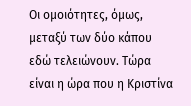Οι ομοιότητες, όμως, μεταξύ των δύο κάπου εδώ τελειώνουν. Τώρα είναι η ώρα που η Κριστίνα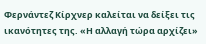Φερνάντεζ Κίρχνερ καλείται να δείξει τις ικανότητες της. «Η αλλαγή τώρα αρχίζει»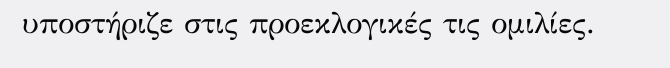υποστήριζε στις προεκλογικές τις ομιλίες.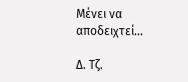Μένει να αποδειχτεί...

Δ. Τζ.